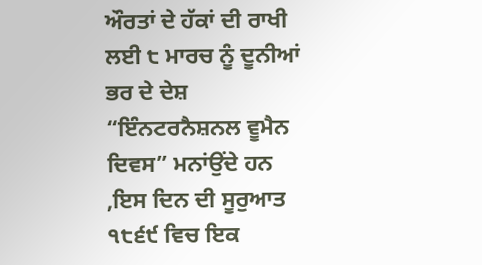ਔਰਤਾਂ ਦੇ ਹੱਕਾਂ ਦੀ ਰਾਖੀ ਲਈ ੮ ਮਾਰਚ ਨੂੰ ਦੂਨੀਆਂ ਭਰ ਦੇ ਦੇਸ਼ “ਇੰਨਟਰਨੈਸ਼ਨਲ ਵੂਮੈਨ ਦਿਵਸ” ਮਨਾਂਉਂਦੇ ਹਨ ,ਇਸ ਦਿਨ ਦੀ ਸੂਰੁਆਤ ੧੮੬੯ ਵਿਚ ਇਕ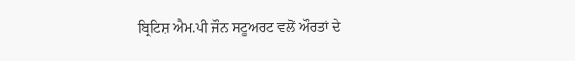ਬ੍ਰਿਟਿਸ਼ ਐਮ.ਪੀ ਜੌਨ ਸਟੂਅਰਟ ਵਲੋਂ ਔਰਤਾਂ ਦੇ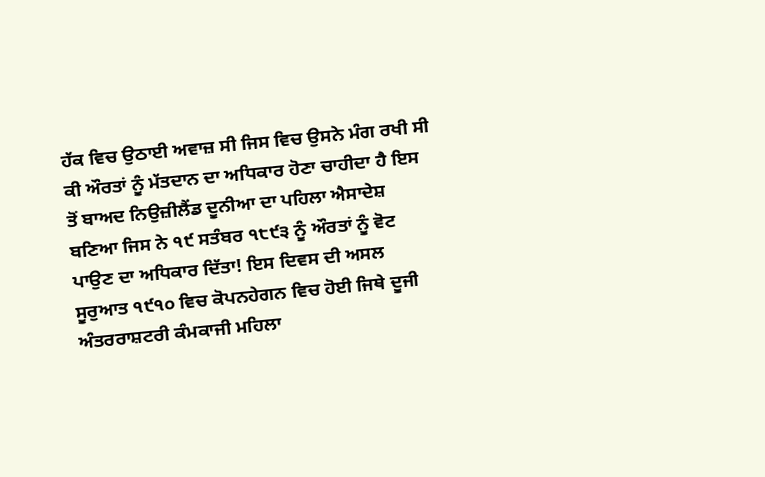ਹੱਕ ਵਿਚ ਉਠਾਈ ਅਵਾਜ਼ ਸੀ ਜਿਸ ਵਿਚ ਉਸਨੇ ਮੰਗ ਰਖੀ ਸੀ ਕੀ ਔਰਤਾਂ ਨੂੰ ਮੱਤਦਾਨ ਦਾ ਅਧਿਕਾਰ ਹੋਣਾ ਚਾਹੀਦਾ ਹੈ ਇਸ ਤੋਂ ਬਾਅਦ ਨਿਉਜ਼ੀਲੈਂਡ ਦੂਨੀਆ ਦਾ ਪਹਿਲਾ ਐਸਾਦੇਸ਼ ਬਣਿਆ ਜਿਸ ਨੇ ੧੯ ਸਤੰਬਰ ੧੮੯੩ ਨੂੰ ਔਰਤਾਂ ਨੂੰ ਵੋਟ ਪਾਉਣ ਦਾ ਅਧਿਕਾਰ ਦਿੱਤਾ! ਇਸ ਦਿਵਸ ਦੀ ਅਸਲ ਸੂਰੁਆਤ ੧੯੧੦ ਵਿਚ ਕੋਪਨਹੇਗਨ ਵਿਚ ਹੋਈ ਜਿਥੇ ਦੂਜੀ ਅੰਤਰਰਾਸ਼ਟਰੀ ਕੰਮਕਾਜੀ ਮਹਿਲਾ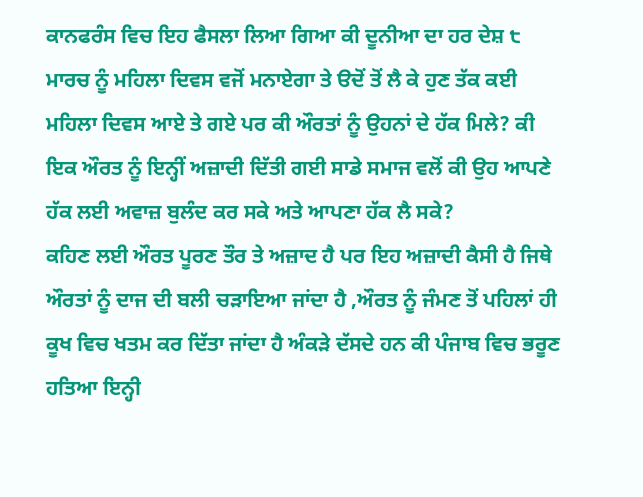ਕਾਨਫਰੰਸ ਵਿਚ ਇਹ ਫੈਸਲਾ ਲਿਆ ਗਿਆ ਕੀ ਦੂਨੀਆ ਦਾ ਹਰ ਦੇਸ਼ ੮ ਮਾਰਚ ਨੂੰ ਮਹਿਲਾ ਦਿਵਸ ਵਜੋਂ ਮਨਾਏਗਾ ਤੇ ੳਦੋਂ ਤੋਂ ਲੈ ਕੇ ਹੁਣ ਤੱਕ ਕਈ ਮਹਿਲਾ ਦਿਵਸ ਆਏ ਤੇ ਗਏ ਪਰ ਕੀ ਔਰਤਾਂ ਨੂੰ ਉਹਨਾਂ ਦੇ ਹੱਕ ਮਿਲੇ? ਕੀ ਇਕ ਔਰਤ ਨੂੰ ਇਨ੍ਹੀਂ ਅਜ਼ਾਦੀ ਦਿੱਤੀ ਗਈ ਸਾਡੇ ਸਮਾਜ ਵਲੋਂ ਕੀ ਉਹ ਆਪਣੇ ਹੱਕ ਲਈ ਅਵਾਜ਼ ਬੁਲੰਦ ਕਰ ਸਕੇ ਅਤੇ ਆਪਣਾ ਹੱਕ ਲੈ ਸਕੇ?
ਕਹਿਣ ਲਈ ਔਰਤ ਪੂਰਣ ਤੌਰ ਤੇ ਅਜ਼ਾਦ ਹੈ ਪਰ ਇਹ ਅਜ਼ਾਦੀ ਕੈਸੀ ਹੈ ਜਿਥੇ ਔਰਤਾਂ ਨੂੰ ਦਾਜ ਦੀ ਬਲੀ ਚੜਾਇਆ ਜਾਂਦਾ ਹੈ ,ਔਰਤ ਨੂੰ ਜੰਮਣ ਤੋਂ ਪਹਿਲਾਂ ਹੀ ਕੂਖ ਵਿਚ ਖਤਮ ਕਰ ਦਿੱਤਾ ਜਾਂਦਾ ਹੈ ਅੰਕੜੇ ਦੱਸਦੇ ਹਨ ਕੀ ਪੰਜਾਬ ਵਿਚ ਭਰੂਣ ਹਤਿਆ ਇਨ੍ਹੀ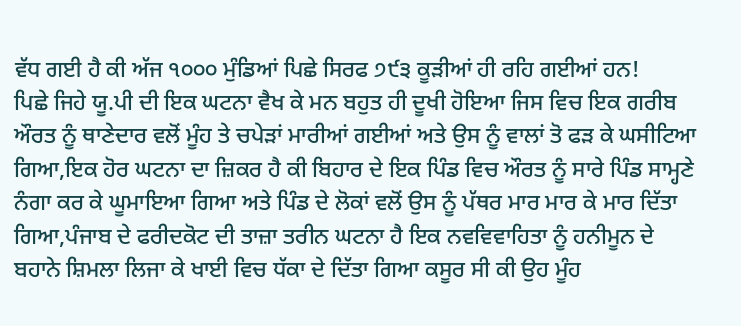ਵੱਧ ਗਈ ਹੈ ਕੀ ਅੱਜ ੧੦੦੦ ਮੁੰਡਿਆਂ ਪਿਛੇ ਸਿਰਫ ੭੯੩ ਕੂੜੀਆਂ ਹੀ ਰਹਿ ਗਈਆਂ ਹਨ!
ਪਿਛੇ ਜਿਹੇ ਯੂ.ਪੀ ਦੀ ਇਕ ਘਟਨਾ ਵੈਖ ਕੇ ਮਨ ਬਹੁਤ ਹੀ ਦੂਖੀ ਹੋਇਆ ਜਿਸ ਵਿਚ ਇਕ ਗਰੀਬ ਔਰਤ ਨੂੰ ਥਾਣੇਦਾਰ ਵਲੋਂ ਮੂੰਹ ਤੇ ਚਪੇੜਾਂ ਮਾਰੀਆਂ ਗਈਆਂ ਅਤੇ ਉਸ ਨੂੰ ਵਾਲਾਂ ਤੋ ਫੜ ਕੇ ਘਸੀਟਿਆ ਗਿਆ,ਇਕ ਹੋਰ ਘਟਨਾ ਦਾ ਜ਼ਿਕਰ ਹੈ ਕੀ ਬਿਹਾਰ ਦੇ ਇਕ ਪਿੰਡ ਵਿਚ ਔਰਤ ਨੂੰ ਸਾਰੇ ਪਿੰਡ ਸਾਮ੍ਹਣੇ ਨੰਗਾ ਕਰ ਕੇ ਘੂਮਾਇਆ ਗਿਆ ਅਤੇ ਪਿੰਡ ਦੇ ਲੋਕਾਂ ਵਲੋਂ ਉਸ ਨੂੰ ਪੱਥਰ ਮਾਰ ਮਾਰ ਕੇ ਮਾਰ ਦਿੱਤਾ ਗਿਆ,ਪੰਜਾਬ ਦੇ ਫਰੀਦਕੋਟ ਦੀ ਤਾਜ਼ਾ ਤਰੀਨ ਘਟਨਾ ਹੈ ਇਕ ਨਵਵਿਵਾਹਿਤਾ ਨੂੰ ਹਨੀਮੂਨ ਦੇ ਬਹਾਨੇ ਸ਼ਿਮਲਾ ਲਿਜਾ ਕੇ ਖਾਈ ਵਿਚ ਧੱਕਾ ਦੇ ਦਿੱਤਾ ਗਿਆ ਕਸੂਰ ਸੀ ਕੀ ਉਹ ਮੂੰਹ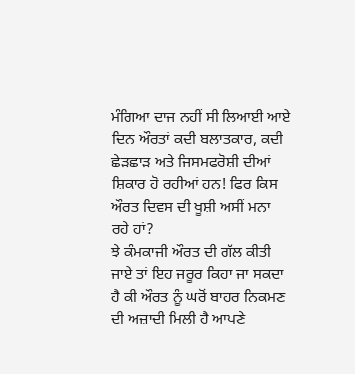ਮੰਗਿਆ ਦਾਜ ਨਹੀਂ ਸੀ ਲਿਆਈ ਆਏ ਦਿਨ ਔਰਤਾਂ ਕਦੀ ਬਲਾਤਕਾਰ, ਕਦੀ ਛੇੜਛਾੜ ਅਤੇ ਜਿਸਮਫਰੋਸ਼ੀ ਦੀਆਂ ਸ਼ਿਕਾਰ ਹੋ ਰਹੀਆਂ ਹਨ! ਫਿਰ ਕਿਸ ਔਰਤ ਦਿਵਸ ਦੀ ਖੂਸ਼ੀ ਅਸੀਂ ਮਨਾ ਰਹੇ ਹਾਂ?
ਝੇ ਕੰਮਕਾਜੀ ਔਰਤ ਦੀ ਗੱਲ ਕੀਤੀ ਜਾਏ ਤਾਂ ਇਹ ਜਰੂਰ ਕਿਹਾ ਜਾ ਸਕਦਾ ਹੈ ਕੀ ਔਰਤ ਨੂੰ ਘਰੋਂ ਬਾਹਰ ਨਿਕਮਣ ਦੀ ਅਜ਼ਾਦੀ ਮਿਲੀ ਹੈ ਆਪਣੇ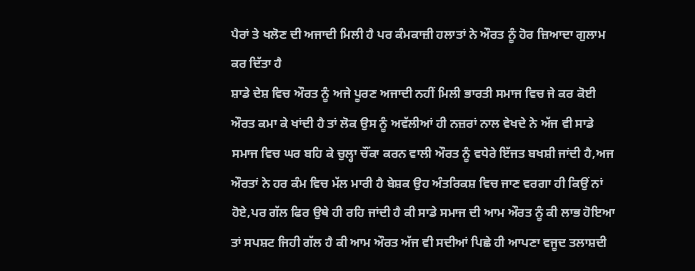ਪੈਰਾਂ ਤੇ ਖਲੋਣ ਦੀ ਅਜਾਦੀ ਮਿਲੀ ਹੈ ਪਰ ਕੰਮਕਾਜ਼ੀ ਹਲਾਤਾਂ ਨੇ ਔਰਤ ਨੂੰ ਹੋਰ ਜ਼ਿਆਦਾ ਗੁਲਾਮ ਕਰ ਦਿੱਤਾ ਹੈ
ਸ਼ਾਡੇ ਦੇਸ਼ ਵਿਚ ਔਰਤ ਨੂੰ ਅਜੇ ਪੂਰਣ ਅਜਾਦੀ ਨਹੀਂ ਮਿਲੀ ਭਾਰਤੀ ਸਮਾਜ ਵਿਚ ਜੇ ਕਰ ਕੋਈ ਔਰਤ ਕਮਾ ਕੇ ਖਾਂਦੀ ਹੈ ਤਾਂ ਲੋਕ ਉਸ ਨੂੰ ਅਵੱਲੀਆਂ ਹੀ ਨਜ਼ਰਾਂ ਨਾਲ ਵੇਖਦੇ ਨੇ ਅੱਜ ਵੀ ਸਾਡੇ ਸਮਾਜ ਵਿਚ ਘਰ ਬਹਿ ਕੇ ਚੁਲ੍ਹਾ ਚੌਂਕਾ ਕਰਨ ਵਾਲੀ ਔਰਤ ਨੂੰ ਵਧੇਰੇ ਇੱਜਤ ਬਖਸ਼ੀ ਜਾਂਦੀ ਹੈ,ਅਜ ਔਰਤਾਂ ਨੇ ਹਰ ਕੰਮ ਵਿਚ ਮੱਲ ਮਾਰੀ ਹੈ ਬੇਸ਼ਕ ਉਹ ਅੰਤਰਿਕਸ਼ ਵਿਚ ਜਾਣ ਵਰਗਾ ਹੀ ਕਿਉਂ ਨਾਂ ਹੋਏ,ਪਰ ਗੱਲ ਫਿਰ ਉਥੇ ਹੀ ਰਹਿ ਜਾਂਦੀ ਹੈ ਕੀ ਸਾਡੇ ਸਮਾਜ ਦੀ ਆਮ ਔਰਤ ਨੂੰ ਕੀ ਲਾਭ ਹੋਇਆ ਤਾਂ ਸਪਸ਼ਟ ਜਿਹੀ ਗੱਲ ਹੈ ਕੀ ਆਮ ਔਰਤ ਅੱਜ ਵੀ ਸਦੀਆਂ ਪਿਛੇ ਹੀ ਆਪਣਾ ਵਜੂਦ ਤਲਾਸ਼ਦੀ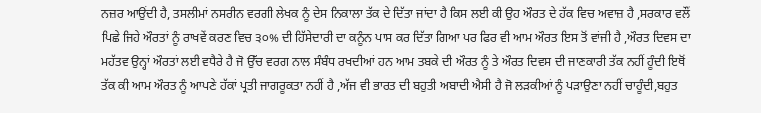ਨਜ਼ਰ ਆਉਂਦੀ ਹੈ, ਤਸਲੀਮਾਂ ਨਸਰੀਨ ਵਰਗੀ ਲੇਖਕ ਨੂੰ ਦੇਸ ਨਿਕਾਲਾ ਤੱਕ ਦੇ ਦਿੱਤਾ ਜਾਂਦਾ ਹੈ ਕਿਸ ਲਈ ਕੀ ਉਹ ਔਰਤ ਦੇ ਹੱਕ ਵਿਚ ਅਵਾਜ਼ ਹੈ ,ਸਰਕਾਰ ਵਲੌਂ ਪਿਛੇ ਜਿਹੇ ਔਰਤਾਂ ਨੂੰ ਰਾਖਵੇਂ ਕਰਣ ਵਿਚ ੩੦% ਦੀ ਹਿੱਸੇਦਾਰੀ ਦਾ ਕਨੂੰਨ ਪਾਸ ਕਰ ਦਿੱਤਾ ਗਿਆ ਪਰ ਫਿਰ ਵੀ ਆਮ ਔਰਤ ਇਸ ਤੋਂ ਵਾਂਜੀ ਹੈ ,ਔਰਤ ਦਿਵਸ ਦਾ ਮਹੱਤਵ ਉਨ੍ਹਾਂ ਔਰਤਾਂ ਲਈ ਵਧੈਰੇ ਹੈ ਜੋ ਉੱਚ ਵਰਗ ਨਾਲ ਸੰਬੰਧ ਰਖਦੀਆਂ ਹਨ ਆਮ ਤਬਕੇ ਦੀ ਔਰਤ ਨੂੰ ਤੇ ਔਰਤ ਦਿਵਸ ਦੀ ਜਾਣਕਾਰੀ ਤੱਕ ਨਹੀਂ ਹੂੰਦੀ ਇਥੋਂ ਤੱਕ ਕੀ ਆਮ ਔਰਤ ਨੂੰ ਆਪਣੇ ਹੱਕਾਂ ਪ੍ਰਤੀ ਜਾਗਰੂਕਤਾ ਨਹੀਂ ਹੈ ,ਅੱਜ ਵੀ ਭਾਰਤ ਦੀ ਬਹੁਤੀ ਅਬਾਦੀ ਐਸੀ ਹੈ ਜੋ ਲੜਕੀਆਂ ਨੂੰ ਪੜਾਉਣਾ ਨਹੀਂ ਚਾਹੂੰਦੀ,ਬਹੁਤ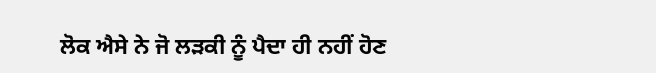ਲੋਕ ਐਸੇ ਨੇ ਜੋ ਲੜਕੀ ਨੂੰ ਪੈਦਾ ਹੀ ਨਹੀਂ ਹੋਣ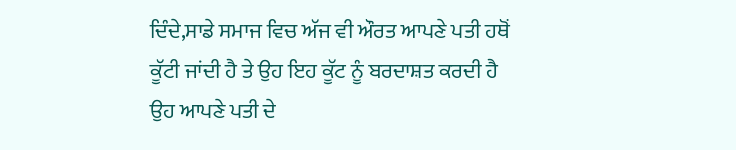ਦਿੰਦੇ,ਸਾਡੇ ਸਮਾਜ ਵਿਚ ਅੱਜ ਵੀ ਔਰਤ ਆਪਣੇ ਪਤੀ ਹਥੋਂ ਕੂੱਟੀ ਜਾਂਦੀ ਹੈ ਤੇ ਉਹ ਇਹ ਕੂੱਟ ਨੂੰ ਬਰਦਾਸ਼ਤ ਕਰਦੀ ਹੈ ਉਹ ਆਪਣੇ ਪਤੀ ਦੇ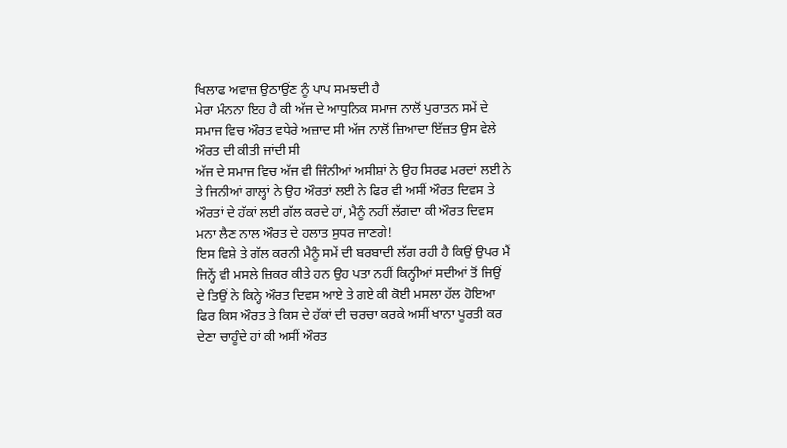ਖਿਲਾਫ ਅਵਾਜ਼ ਉਠਾਉਂਣ ਨੂੰ ਪਾਪ ਸਮਝਦੀ ਹੈ
ਮੇਰਾ ਮੰਨਨਾ ਇਹ ਹੈ ਕੀ ਅੱਜ ਦੇ ਆਧੁਨਿਕ ਸਮਾਜ ਨਾਲੋਂ ਪੁਰਾਤਨ ਸਮੇਂ ਦੇ ਸਮਾਜ ਵਿਚ ਔਰਤ ਵਧੇਰੇ ਅਜ਼ਾਦ ਸੀ ਅੱਜ ਨਾਲੋਂ ਜ਼ਿਆਦਾ ਇੱਜ਼ਤ ਉਸ ਵੇਲੇ ਔਰਤ ਦੀ ਕੀਤੀ ਜਾਂਦੀ ਸੀ
ਅੱਜ ਦੇ ਸਮਾਜ ਵਿਚ ਅੱਜ ਵੀ ਜਿੰਨੀਆਂ ਅਸੀਸ਼ਾਂ ਨੇ ਉਹ ਸਿਰਫ ਮਰਦਾਂ ਲਈ ਨੇ ਤੇ ਜਿਨੀਆਂ ਗਾਲ੍ਹਾਂ ਨੇ ਉਹ ਔਰਤਾਂ ਲਈ ਨੇ ਫਿਰ ਵੀ ਅਸੀਂ ਔਰਤ ਦਿਵਸ ਤੇ ਔਰਤਾਂ ਦੇ ਹੱਕਾਂ ਲਈ ਗੱਲ ਕਰਦੇ ਹਾਂ, ਮੈਨੂੰ ਨਹੀਂ ਲੱਗਦਾ ਕੀ ਔਰਤ ਦਿਵਸ ਮਨਾ ਲੈਣ ਨਾਲ ਔਰਤ ਦੇ ਹਲਾਤ ਸੁਧਰ ਜਾਣਗੇ!
ਇਸ ਵਿਸ਼ੇ ਤੇ ਗੱਲ ਕਰਨੀ ਮੈਨੂੰ ਸਮੇਂ ਦੀ ਬਰਬਾਦੀ ਲੱਗ ਰਹੀ ਹੈ ਕਿਉਂ ਉਪਰ ਮੈਂ ਜਿਨ੍ਹੇਂ ਵੀ ਮਸਲੇ ਜ਼ਿਕਰ ਕੀਤੇ ਹਨ ਉਹ ਪਤਾ ਨਹੀਂ ਕਿਨ੍ਹੀਆਂ ਸਦੀਆਂ ਤੋਂ ਜਿਉਂ ਦੇ ਤਿਉਂ ਨੇ ਕਿਨ੍ਹੇ ਔਰਤ ਦਿਵਸ ਆਏ ਤੇ ਗਏ ਕੀ ਕੋਈ ਮਸਲਾ ਹੱਲ ਹੋਇਆ ਫਿਰ ਕਿਸ ਔਰਤ ਤੇ ਕਿਸ ਦੇ ਹੱਕਾਂ ਦੀ ਚਰਚਾ ਕਰਕੇ ਅਸੀਂ ਖਾਨਾ ਪੂਰਤੀ ਕਰ ਦੇਣਾ ਚਾਹੂੰਦੇ ਹਾਂ ਕੀ ਅਸੀਂ ਔਰਤ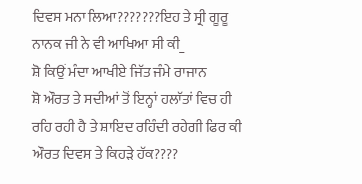ਦਿਵਸ ਮਨਾ ਲਿਆ???????ਇਹ ਤੇ ਸ੍ਰੀ ਗੂਰੂ ਨਾਨਕ ਜੀ ਨੇ ਵੀ ਆਖਿਆ ਸੀ ਕੀ_
ਸ਼ੋ ਕਿਉਂ ਮੰਦਾ ਆਖੀਏ ਜਿੱਤ ਜੰਮੇ ਰਾਜਾਨ
ਸ਼ੋ ਔਰਤ ਤੇ ਸਦੀਆਂ ਤੋਂ ਇਨ੍ਹਾਂ ਹਲਾੱਤਾਂ ਵਿਚ ਹੀ ਰਹਿ ਰਹੀ ਹੈ ਤੇ ਸ਼ਾਇਦ ਰਹਿੰਦੀ ਰਹੇਗੀ ਫਿਰ ਕੀ ਔਰਤ ਦਿਵਸ ਤੇ ਕਿਹੜੇ ਹੱਕ????